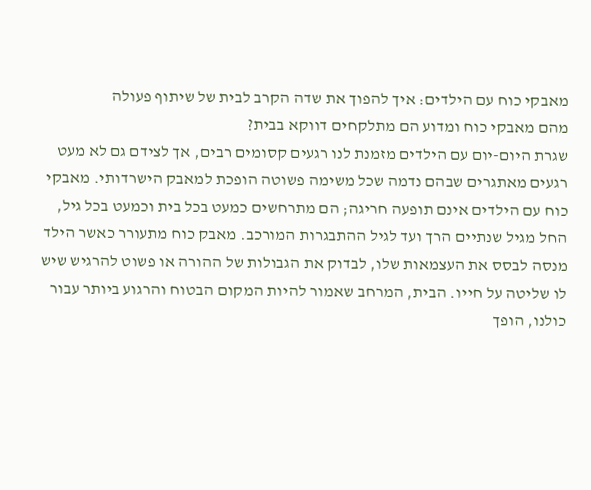מאבקי כוח עם הילדים: איך להפוך את שדה הקרב לבית של שיתוף פעולה
מהם מאבקי כוח ומדוע הם מתלקחים דווקא בבית?
שגרת היום-יום עם הילדים מזמנת לנו רגעים קסומים רבים, אך לצידם גם לא מעט רגעים מאתגרים שבהם נדמה שכל משימה פשוטה הופכת למאבק הישרדותי. מאבקי כוח עם הילדים אינם תופעה חריגה; הם מתרחשים כמעט בכל בית וכמעט בכל גיל, החל מגיל שנתיים הרך ועד לגיל ההתבגרות המורכב. מאבק כוח מתעורר כאשר הילד מנסה לבסס את העצמאות שלו, לבדוק את הגבולות של ההורה או פשוט להרגיש שיש לו שליטה על חייו. הבית, המרחב שאמור להיות המקום הבטוח והרגוע ביותר עבור כולנו, הופך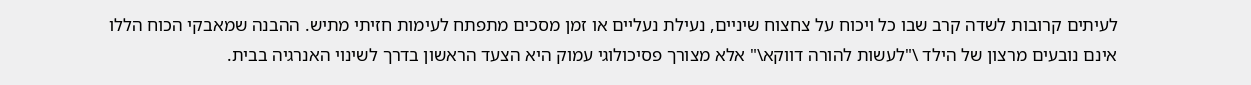לעיתים קרובות לשדה קרב שבו כל ויכוח על צחצוח שיניים, נעילת נעליים או זמן מסכים מתפתח לעימות חזיתי מתיש. ההבנה שמאבקי הכוח הללו אינם נובעים מרצון של הילד \"לעשות להורה דווקא\" אלא מצורך פסיכולוגי עמוק היא הצעד הראשון בדרך לשינוי האנרגיה בבית.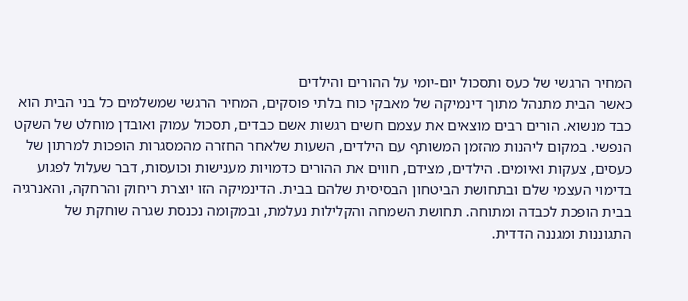המחיר הרגשי של כעס ותסכול יום-יומי על ההורים והילדים
כאשר הבית מתנהל מתוך דינמיקה של מאבקי כוח בלתי פוסקים, המחיר הרגשי שמשלמים כל בני הבית הוא כבד מנשוא. הורים רבים מוצאים את עצמם חשים רגשות אשם כבדים, תסכול עמוק ואובדן מוחלט של השקט הנפשי. במקום ליהנות מהזמן המשותף עם הילדים, השעות שלאחר החזרה מהמסגרות הופכות למרתון של כעסים, צעקות ואיומים. הילדים, מצידם, חווים את ההורים כדמויות מענישות וכועסות, דבר שעלול לפגוע בדימוי העצמי שלם ובתחושת הביטחון הבסיסית שלהם בבית. הדינמיקה הזו יוצרת ריחוק והרחקה, והאנרגיה בבית הופכת לכבדה ומתוחה. תחושת השמחה והקלילות נעלמת, ובמקומה נכנסת שגרה שוחקת של התגוננות ומגננה הדדית.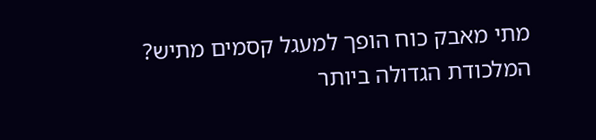מתי מאבק כוח הופך למעגל קסמים מתיש?
המלכודת הגדולה ביותר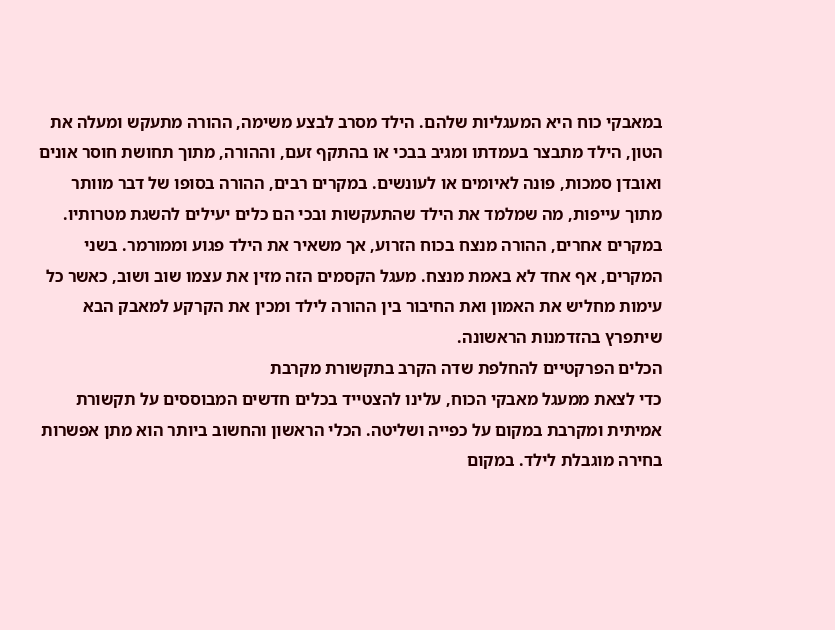במאבקי כוח היא המעגליות שלהם. הילד מסרב לבצע משימה, ההורה מתעקש ומעלה את הטון, הילד מתבצר בעמדתו ומגיב בבכי או בהתקף זעם, וההורה, מתוך תחושת חוסר אונים ואובדן סמכות, פונה לאיומים או לעונשים. במקרים רבים, ההורה בסופו של דבר מוותר מתוך עייפות, מה שמלמד את הילד שהתעקשות ובכי הם כלים יעילים להשגת מטרותיו. במקרים אחרים, ההורה מנצח בכוח הזרוע, אך משאיר את הילד פגוע וממורמר. בשני המקרים, אף אחד לא באמת מנצח. מעגל הקסמים הזה מזין את עצמו שוב ושוב, כאשר כל עימות מחליש את האמון ואת החיבור בין ההורה לילד ומכין את הקרקע למאבק הבא שיתפרץ בהזדמנות הראשונה.
הכלים הפרקטיים להחלפת שדה הקרב בתקשורת מקרבת
כדי לצאת ממעגל מאבקי הכוח, עלינו להצטייד בכלים חדשים המבוססים על תקשורת אמיתית ומקרבת במקום על כפייה ושליטה. הכלי הראשון והחשוב ביותר הוא מתן אפשרות בחירה מוגבלת לילד. במקום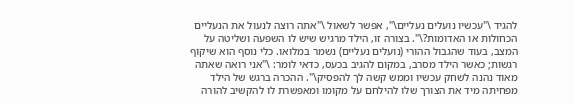להגיד \"עכשיו נועלים נעליים\", אפשר לשאול \"אתה רוצה לנעול את הנעליים הכחולות או האדומות?\". בצורה זו, הילד מרגיש שיש לו השפעה ושליטה על המצב, בעוד שהגבול ההורי (נועלים נעליים) נשמר במלואו. כלי נוסף הוא שיקוף רגשות; כאשר הילד מסרב, במקום להגיב בכעס, כדאי לומר: \"אני רואה שאתה מאוד נהנה לשחק עכשיו וממש קשה לך להפסיק\". ההכרה ברגש של הילד מפחיתה מיד את הצורך שלו להילחם על מקומו ומאפשרת לו להקשיב להורה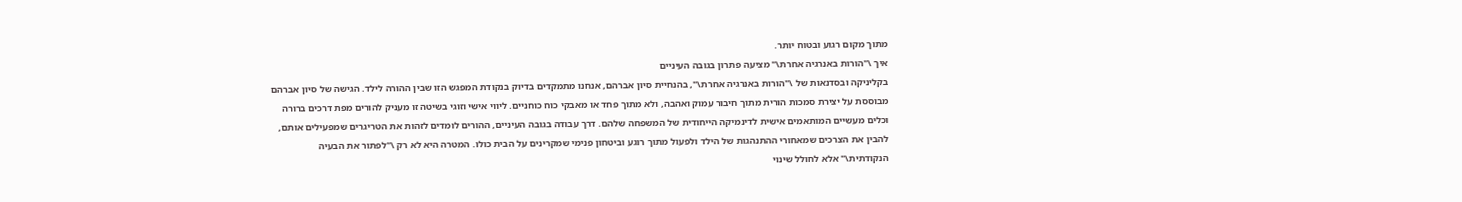מתוך מקום רגוע ובטוח יותר.
איך \"הורות באנרגיה אחרת\" מציעה פתרון בגובה העיניים
בקליניקה ובסדנאות של \"הורות באנרגיה אחרת\", בהנחיית סיון אברהם, אנחנו מתמקדים בדיוק בנקודת המפגש הזו שבין ההורה לילד. הגישה של סיון אברהם מבוססת על יצירת סמכות הורית מתוך חיבור עמוק ואהבה, ולא מתוך פחד או מאבקי כוח כוחניים. ליווי אישי וזוגי בשיטה זו מעניק להורים מפת דרכים ברורה וכלים מעשיים המותאמים אישית לדינמיקה הייחודית של המשפחה שלהם. דרך עבודה בגובה העיניים, ההורים לומדים לזהות את הטריגרים שמפעילים אותם, להבין את הצרכים שמאחורי ההתנהגות של הילד ולפעול מתוך רוגע וביטחון פנימי שמקרינים על הבית כולו. המטרה היא לא רק \"לפתור את הבעיה הנקודתית\" אלא לחולל שינוי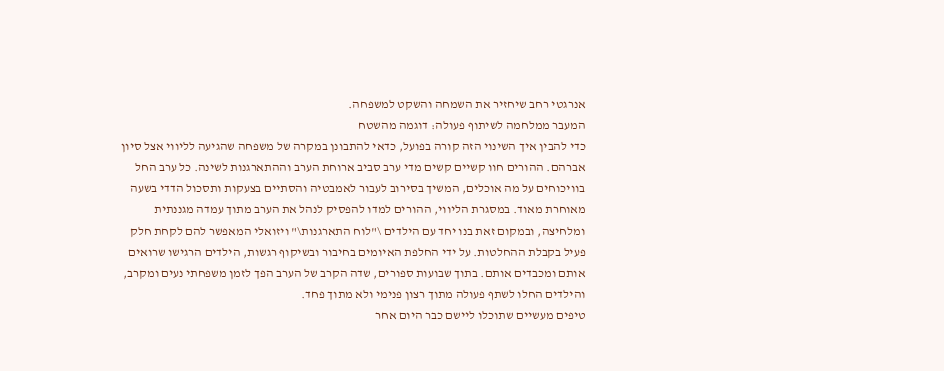אנרגטי רחב שיחזיר את השמחה והשקט למשפחה.
המעבר ממלחמה לשיתוף פעולה: דוגמה מהשטח
כדי להבין איך השינוי הזה קורה בפועל, כדאי להתבונן במקרה של משפחה שהגיעה לליווי אצל סיון אברהם. ההורים חוו קשיים קשים מדי ערב סביב ארוחת הערב וההתארגנות לשינה. כל ערב החל בוויכוחים על מה אוכלים, המשיך בסירוב לעבור לאמבטיה והסתיים בצעקות ותסכול הדדי בשעה מאוחרת מאוד. במסגרת הליווי, ההורים למדו להפסיק לנהל את הערב מתוך עמדה מגננתית ומלחיצה, ובמקום זאת בנו יחד עם הילדים \"לוח התארגנות\" ויזואלי המאפשר להם לקחת חלק פעיל בקבלת ההחלטות. על ידי החלפת האיומים בחיבור ובשיקוף רגשות, הילדים הרגישו שרואים אותם ומכבדים אותם. בתוך שבועות ספורים, שדה הקרב של הערב הפך לזמן משפחתי נעים ומקרב, והילדים החלו לשתף פעולה מתוך רצון פנימי ולא מתוך פחד.
טיפים מעשיים שתוכלו ליישם כבר היום אחר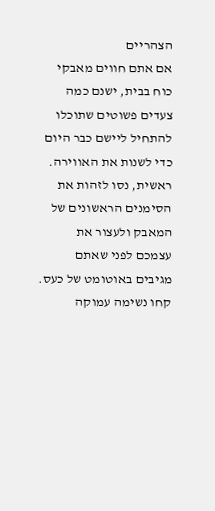הצהריים
אם אתם חווים מאבקי כוח בבית, ישנם כמה צעדים פשוטים שתוכלו להתחיל ליישם כבר היום כדי לשנות את האווירה. ראשית, נסו לזהות את הסימנים הראשונים של המאבק ולעצור את עצמכם לפני שאתם מגיבים באוטומט של כעס. קחו נשימה עמוקה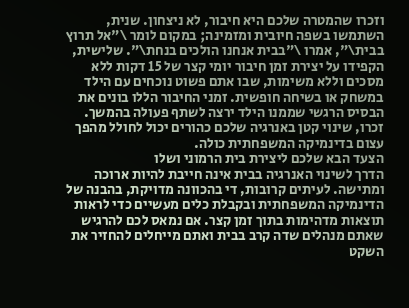וזכרו שהמטרה שלכם היא חיבור, לא ניצחון. שנית, השתמשו בשפה חיובית ומזמינה; במקום לומר \"אל תרוץ בבית\", אמרו \"בבית אנחנו הולכים בנחת\". שלישית, הקפידו על יצירת זמן חיבור יומי קצר של 15 דקות ללא מסכים וללא משימות, שבו אתם פשוט נוכחים עם הילד במשחק או בשיחה חופשית. זמני החיבור הללו בונים את הבסיס הרגשי שממנו הילד ירצה לשתף פעולה בהמשך. זכרו, שינוי קטן באנרגיה שלכם כהורים יכול לחולל מהפך עצום בדינמיקה המשפחתית כולה.
הצעד הבא שלכם ליצירת בית הרמוני ושלו
הדרך לשינוי האנרגיה בבית אינה חייבת להיות ארוכה ומתישה. לעיתים קרובות, די בהכוונה מדויקת, בהבנה של הדינמיקה המשפחתית ובקבלת כלים מעשיים כדי לראות תוצאות מדהימות בתוך זמן קצר. אם נמאס לכם להרגיש שאתם מנהלים שדה קרב בבית ואתם מייחלים להחזיר את השקט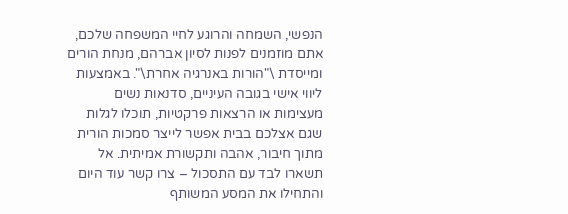הנפשי, השמחה והרוגע לחיי המשפחה שלכם, אתם מוזמנים לפנות לסיון אברהם, מנחת הורים ומייסדת \"הורות באנרגיה אחרת\". באמצעות ליווי אישי בגובה העיניים, סדנאות נשים מעצימות או הרצאות פרקטיות, תוכלו לגלות שגם אצלכם בבית אפשר לייצר סמכות הורית מתוך חיבור, אהבה ותקשורת אמיתית. אל תשארו לבד עם התסכול – צרו קשר עוד היום והתחילו את המסע המשותף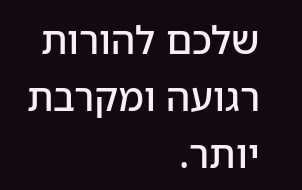שלכם להורות רגועה ומקרבת יותר.